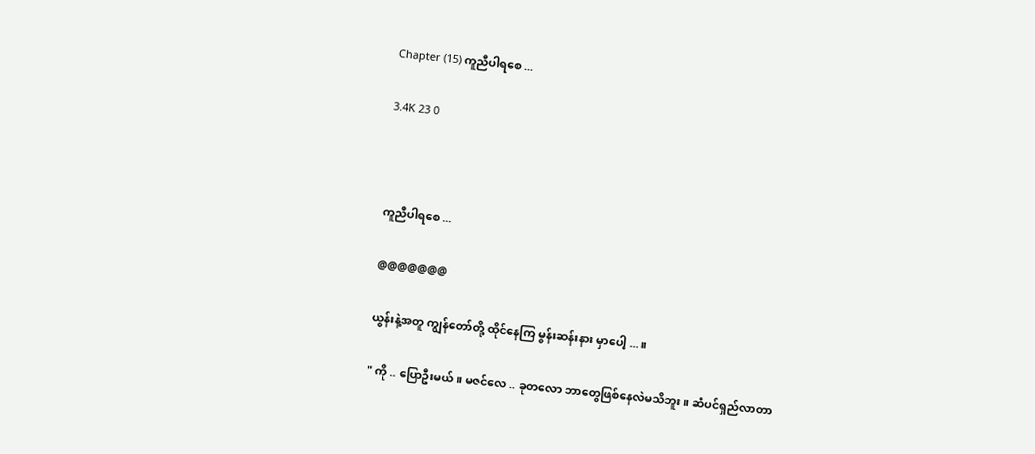Chapter (15) ကူညီပါရစေ ...

3.4K 23 0



ကူညီပါရစေ ...

@@@@@@@

ယွန်းနဲ့အတူ ကျွန်တော်တို့ ထိုင်နေကြ မွန်းဆန်းနား မှာပေါ့ ...။

" ကို .. ပြောဦးမယ်။ မဇင်လေ .. ခုတလော ဘာတွေဖြစ်နေလဲမသိဘူး။ ဆံပင်ရှည်လာတာ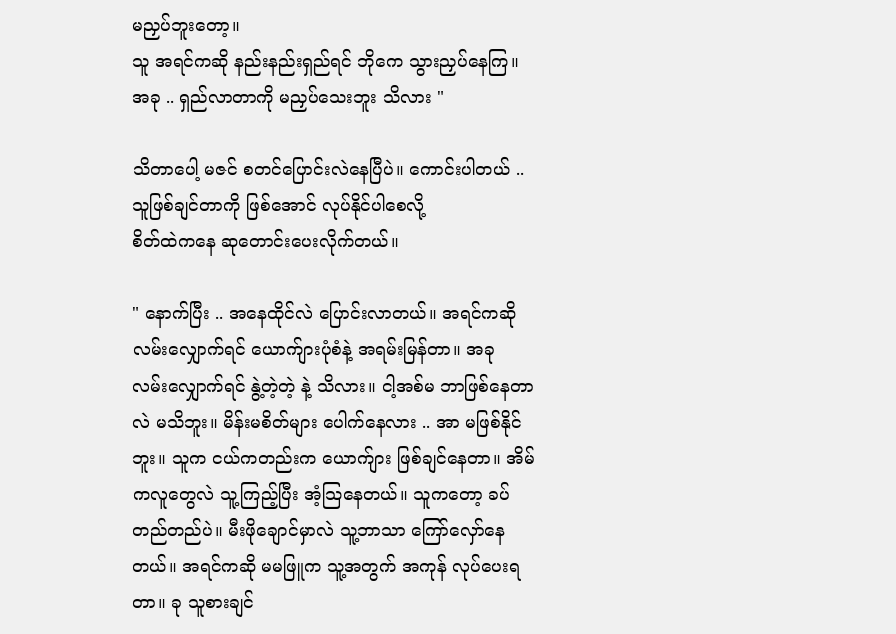မညှပ်ဘူးတော့။
သူ အရင်ကဆို နည်းနည်းရှည်ရင် ဘိုကေ သွားညှပ်နေကြ။ အခု .. ရှည်လာတာကို မညှပ်သေးဘူး သိလား "

သိတာပေါ့ မဇင် စတင်ပြောင်းလဲနေပြီပဲ။ ကောင်းပါတယ် .. သူဖြစ်ချင်တာကို ဖြစ်အောင် လုပ်နိုင်ပါစေလို့
စိတ်ထဲကနေ ဆုတောင်းပေးလိုက်တယ်။

" နောက်ပြီး .. အနေထိုင်လဲ ပြောင်းလာတယ်။ အရင်ကဆို လမ်းလျှောက်ရင် ယောက်ျားပုံစံနဲ့ အရမ်းမြန်တာ။ အခု လမ်းလျှောက်ရင် နွဲ့တဲ့တဲ့ နဲ့ သိလား။ ငါ့အစ်မ ဘာဖြစ်နေတာလဲ မသိဘူး။ မိန်းမစိတ်များ ပေါက်နေလား .. အာ မဖြစ်နိုင်ဘူး။ သူက ငယ်ကတည်းက ယောက်ျား ဖြစ်ချင်နေတာ။ အိမ်ကလူတွေလဲ သူ့ကြည့်ပြီး အံ့သြနေတယ်။ သူကတော့ ခပ်တည်တည်ပဲ။ မီးဖိုချောင်မှာလဲ သူ့ဘာသာ ကြော်လှော်နေတယ်။ အရင်ကဆို မမဖြူက သူ့အတွက် အကုန် လုပ်ပေးရတာ။ ခု သူစားချင်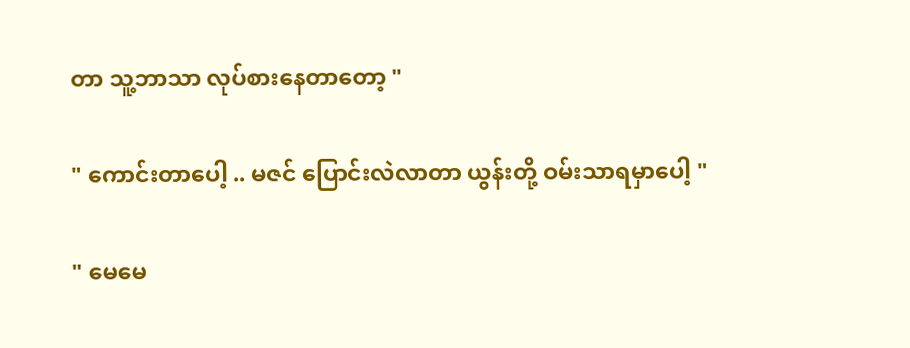တာ သူ့ဘာသာ လုပ်စားနေတာတော့ "

" ကောင်းတာပေါ့ .. မဇင် ပြောင်းလဲလာတာ ယွန်းတို့ ဝမ်းသာရမှာပေါ့ "

" မေမေ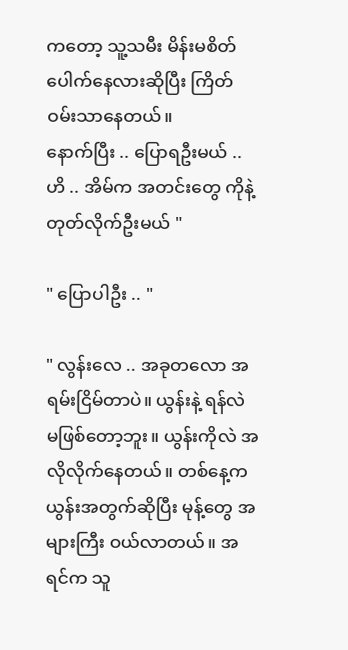ကတော့ သူ့သမီး မိန်းမစိတ် ပေါက်နေလားဆိုပြီး ကြိတ်ဝမ်းသာနေတယ်။
နောက်ပြီး .. ပြောရဦးမယ် .. ဟိ .. အိမ်က အတင်းတွေ ကိုနဲ့ တုတ်လိုက်ဦးမယ် "

" ပြောပါဦး .. "

" လွန်းလေ .. အခုတလော အရမ်းငြိမ်တာပဲ။ ယွန်းနဲ့ ရန်လဲ မဖြစ်တော့ဘူး။ ယွန်းကိုလဲ အလိုလိုက်နေတယ်။ တစ်နေ့က ယွန်းအတွက်ဆိုပြီး မုန့်တွေ အများကြီး ဝယ်လာတယ်။ အရင်က သူ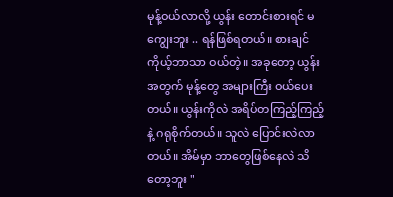မုန့်ဝယ်လာလို့ ယွန်း တောင်းစားရင် မကျွေးဘူး .. ရန်ဖြစ်ရတယ်။ စားချင် ကိုယ့်ဘာသာ ဝယ်တဲ့။ အခုတော့ ယွန်းအတွက် မုန့်တွေ အများကြီး ဝယ်ပေးတယ်။ ယွန်းကိုလဲ အရိပ်တကြည့်ကြည့်နဲ့ ဂရုစိုက်တယ်။ သူလဲ ပြောင်းလဲလာတယ်။ အိမ်မှာ ဘာတွေဖြစ်နေလဲ သိတော့ဘူး "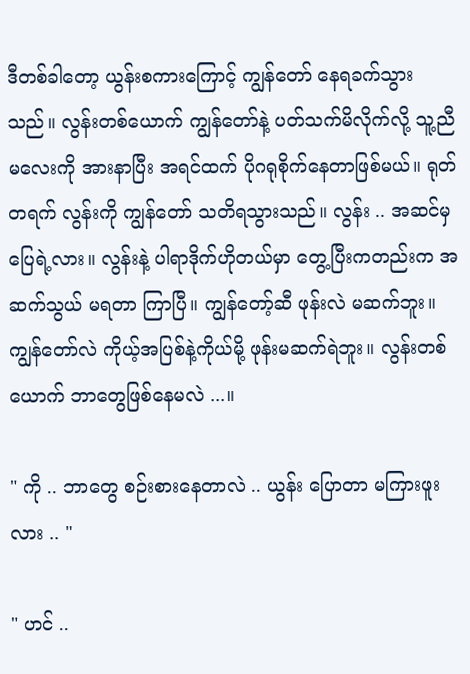ဒီတစ်ခါတော့ ယွန်းစကားကြောင့် ကျွန်တော် နေရခက်သွားသည်။ လွန်းတစ်ယောက် ကျွန်တော်နဲ့ ပတ်သက်မိလိုက်လို့ သူ့ညီမလေးကို အားနာပြီး အရင်ထက် ပိုဂရုစိုက်နေတာဖြစ်မယ်။ ရုတ်တရက် လွန်းကို ကျွန်တော် သတိရသွားသည်။ လွန်း .. အဆင်မှ ပြေရဲ့လား။ လွန်းနဲ့ ပါရာဒိုက်ဟိုတယ်မှာ တွေ့ပြီးကတည်းက အဆက်သွယ် မရတာ ကြာပြီ။ ကျွန်တော့်ဆီ ဖုန်းလဲ မဆက်ဘူး။ ကျွန်တော်လဲ ကိုယ့်အပြစ်နဲ့ကိုယ်မို့ ဖုန်းမဆက်ရဲဘူး။ လွန်းတစ်ယောက် ဘာတွေဖြစ်နေမလဲ ...။

" ကို .. ဘာတွေ စဉ်းစားနေတာလဲ .. ယွန်း ပြောတာ မကြားဖူးလား .. "

" ဟင် ..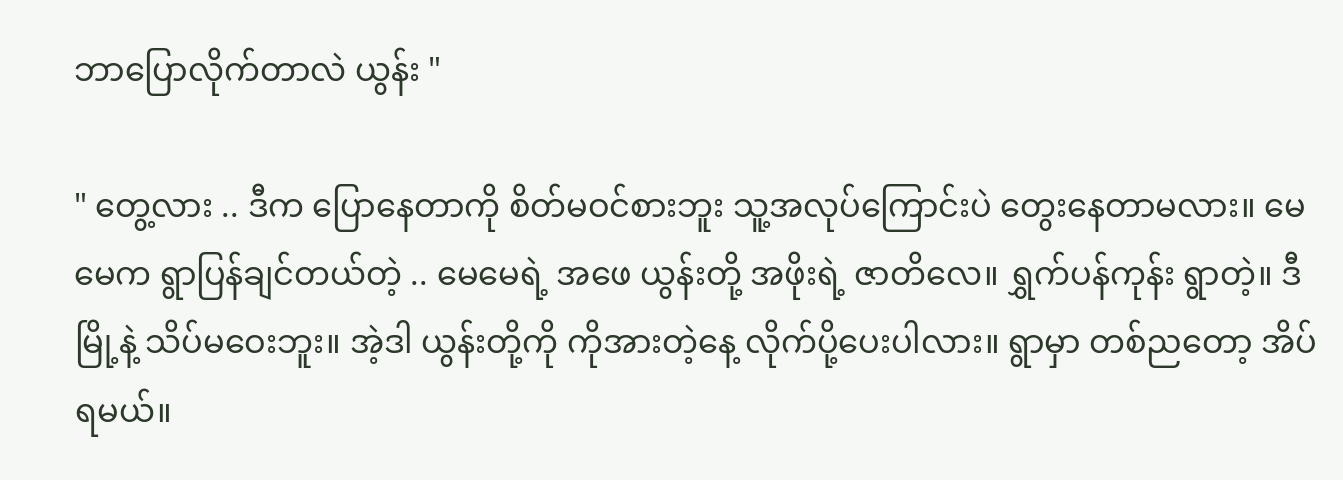ဘာပြောလိုက်တာလဲ ယွန်း "

" တွေ့လား .. ဒီက ပြောနေတာကို စိတ်မဝင်စားဘူး သူ့အလုပ်ကြောင်းပဲ တွေးနေတာမလား။ မေမေက ရွာပြန်ချင်တယ်တဲ့ .. မေမေရဲ့ အဖေ ယွန်းတို့ အဖိုးရဲ့ ဇာတိလေ။ ရွှက်ပန်ကုန်း ရွာတဲ့။ ဒီမြို့နဲ့ သိပ်မဝေးဘူး။ အဲ့ဒါ ယွန်းတို့ကို ကိုအားတဲ့နေ့ လိုက်ပို့ပေးပါလား။ ရွာမှာ တစ်ညတော့ အိပ်ရမယ်။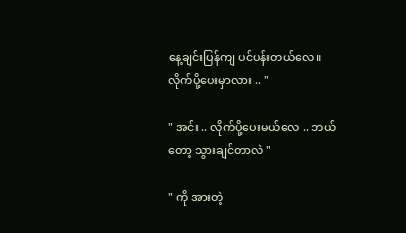နေ့ချင်းပြန်ကျ ပင်ပန်းတယ်လေ။ လိုက်ပို့ပေးမှာလား .. "

" အင်း .. လိုက်ပို့ပေးမယ်လေ .. ဘယ်တော့ သွားချင်တာလဲ "

" ကို အားတဲ့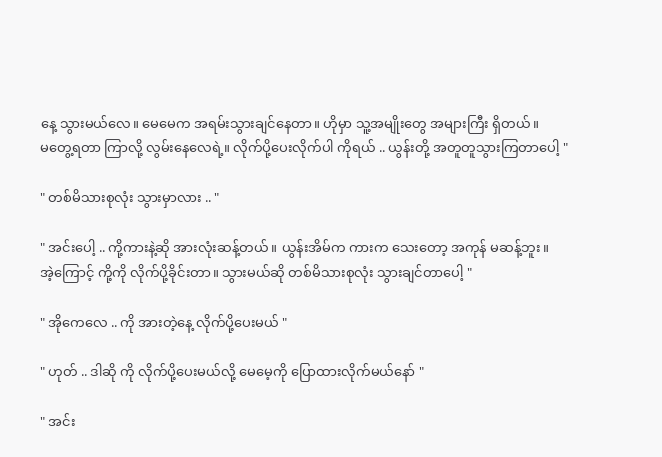နေ့ သွားမယ်လေ။ မေမေက အရမ်းသွားချင်နေတာ။ ဟိုမှာ သူ့အမျိုးတွေ အများကြီး ရှိတယ်။
မတွေ့ရတာ ကြာလို့ လွမ်းနေလေရဲ့။ လိုက်ပို့ပေးလိုက်ပါ ကိုရယ် .. ယွန်းတို့ အတူတူသွားကြတာပေါ့ "

" တစ်မိသားစုလုံး သွားမှာလား .. "

" အင်းပေါ့ .. ကို့ကားနဲ့ဆို အားလုံးဆန့်တယ်။ ယွန်းအိမ်က ကားက သေးတော့ အကုန် မဆန့်ဘူး။
အဲ့ကြောင့် ကို့ကို လိုက်ပို့ခိုင်းတာ။ သွားမယ်ဆို တစ်မိသားစုလုံး သွားချင်တာပေါ့ "

" အိုကေလေ .. ကို အားတဲ့နေ့ လိုက်ပို့ပေးမယ် "

" ဟုတ် .. ဒါဆို ကို လိုက်ပို့ပေးမယ်လို့ မေမေ့ကို ပြောထားလိုက်မယ်နော် "

" အင်း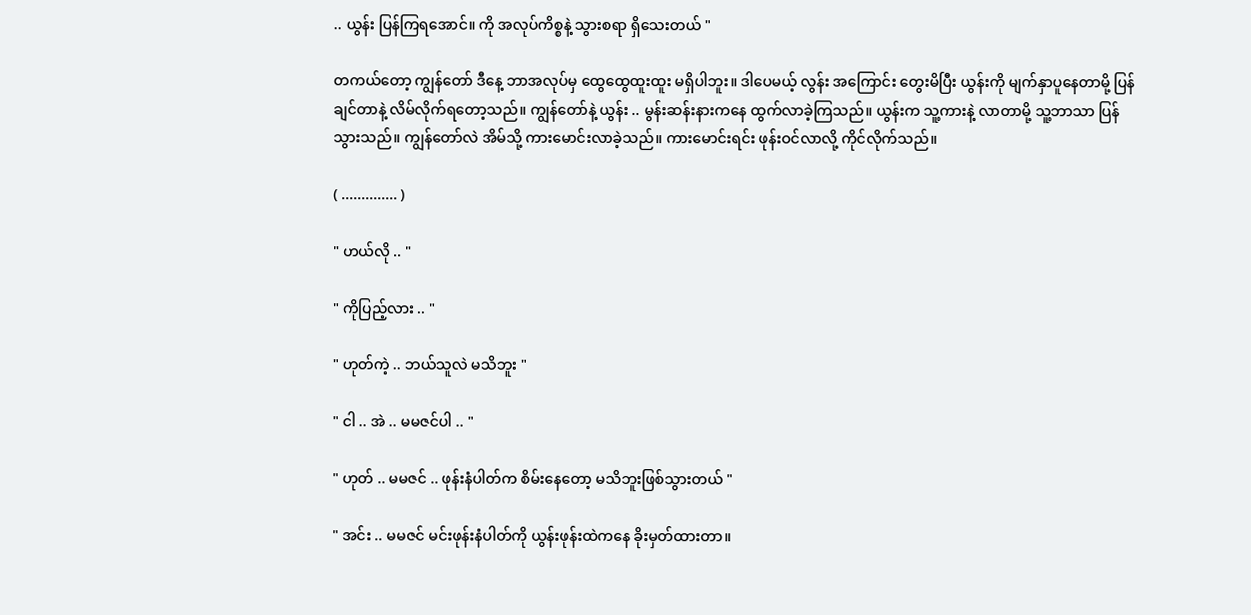.. ယွန်း ပြန်ကြရအောင်။ ကို အလုပ်ကိစ္စနဲ့ သွားစရာ ရှိသေးတယ် "

တကယ်တော့ ကျွန်တော် ဒီနေ့ ဘာအလုပ်မှ ထွေထွေထူးထူး မရှိပါဘူး။ ဒါပေမယ့် လွန်း အကြောင်း တွေးမိပြီး ယွန်းကို မျက်နှာပူနေတာမို့ ပြန်ချင်တာနဲ့ လိမ်လိုက်ရတော့သည်။ ကျွန်တော်နဲ့ ယွန်း .. မွန်းဆန်းနားကနေ ထွက်လာခဲ့ကြသည်။ ယွန်းက သူ့ကားနဲ့ လာတာမို့ သူ့ဘာသာ ပြန်သွားသည်။ ကျွန်တော်လဲ အိမ်သို့ ကားမောင်းလာခဲ့သည်။ ကားမောင်းရင်း ဖုန်းဝင်လာလို့ ကိုင်လိုက်သည်။

( .............. )

" ဟယ်လို .. "

" ကိုပြည့်လား .. "

" ဟုတ်ကဲ့ .. ဘယ်သူလဲ မသိဘူး "

" ငါ .. အဲ .. မမဇင်ပါ .. "

" ဟုတ် .. မမဇင် .. ဖုန်းနံပါတ်က စိမ်းနေတော့ မသိဘူးဖြစ်သွားတယ် "

" အင်း .. မမဇင် မင်းဖုန်းနံပါတ်ကို ယွန်းဖုန်းထဲကနေ ခိုးမှတ်ထားတာ။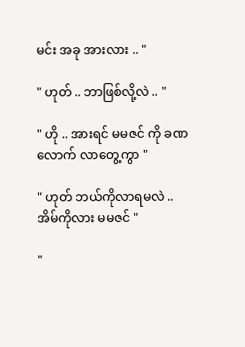မင်း အခု အားလား .. "

" ဟုတ် .. ဘာဖြစ်လို့လဲ .. "

" ဟို .. အားရင် မမဇင် ကို ခဏလောက် လာတွေ့ကွာ "

" ဟုတ် ဘယ်ကိုလာရမလဲ .. အိမ်ကိုလား မမဇင် "

"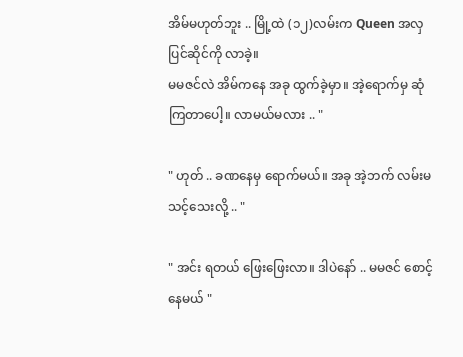အိမ်မဟုတ်ဘူး .. မြို့ထဲ (၁၂)လမ်းက Queen အလှပြင်ဆိုင်ကို လာခဲ့။
မမဇင်လဲ အိမ်ကနေ အခု ထွက်ခဲ့မှာ။ အဲ့ရောက်မှ ဆုံကြတာပေါ့။ လာမယ်မလား .. "

" ဟုတ် .. ခဏနေမှ ရောက်မယ်။ အခု အဲ့ဘက် လမ်းမသင့်သေးလို့ .. "

" အင်း ရတယ် ဖြေးဖြေးလာ။ ဒါပဲနော် .. မမဇင် စောင့်နေမယ် "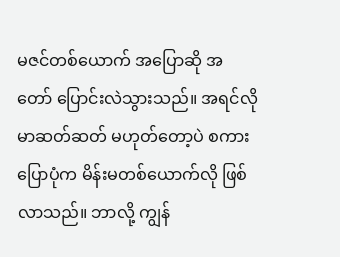မဇင်တစ်ယောက် အပြောဆို အတော် ပြောင်းလဲသွားသည်။ အရင်လို မာဆတ်ဆတ် မဟုတ်တော့ပဲ စကားပြောပုံက မိန်းမတစ်ယောက်လို ဖြစ်လာသည်။ ဘာလို့ ကျွန်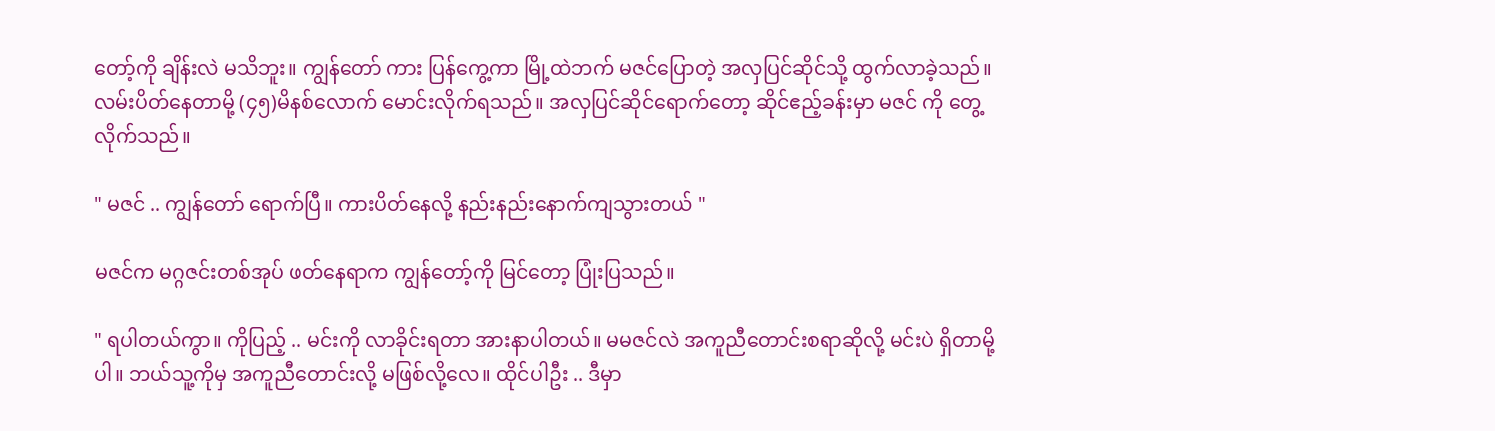တော့်ကို ချိန်းလဲ မသိဘူး။ ကျွန်တော် ကား ပြန်ကွေ့ကာ မြို့ထဲဘက် မဇင်ပြောတဲ့ အလှပြင်ဆိုင်သို့ ထွက်လာခဲ့သည်။ လမ်းပိတ်နေတာမို့ (၄၅)မိနစ်လောက် မောင်းလိုက်ရသည်။ အလှပြင်ဆိုင်ရောက်တော့ ဆိုင်ဧည့်ခန်းမှာ မဇင် ကို တွေ့လိုက်သည်။

" မဇင် .. ကျွန်တော် ရောက်ပြီ။ ကားပိတ်နေလို့ နည်းနည်းနောက်ကျသွားတယ် "

မဇင်က မဂ္ဂဇင်းတစ်အုပ် ဖတ်နေရာက ကျွန်တော့်ကို မြင်တော့ ပြုံးပြသည်။

" ရပါတယ်ကွာ။ ကိုပြည့် .. မင်းကို လာခိုင်းရတာ အားနာပါတယ်။ မမဇင်လဲ အကူညီတောင်းစရာဆိုလို့ မင်းပဲ ရှိတာမို့ပါ။ ဘယ်သူ့ကိုမှ အကူညီတောင်းလို့ မဖြစ်လို့လေ။ ထိုင်ပါဦး .. ဒီမှာ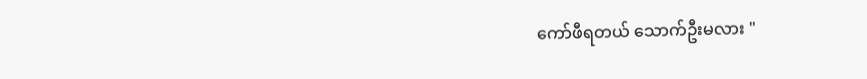ကော်ဖီရတယ် သောက်ဦးမလား "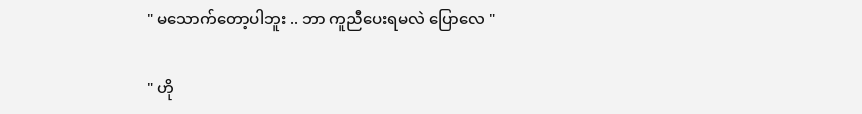" မသောက်တော့ပါဘူး .. ဘာ ကူညီပေးရမလဲ ပြောလေ "

" ဟို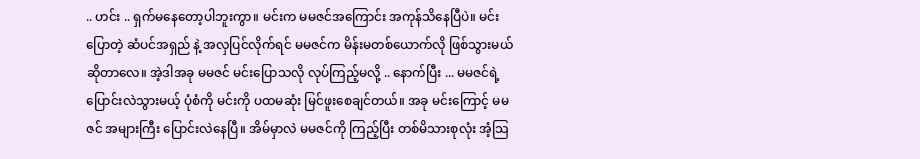.. ဟင်း .. ရှက်မနေတော့ပါဘူးကွာ။ မင်းက မမဇင်အကြောင်း အကုန်သိနေပြီပဲ။ မင်းပြောတဲ့ ဆံပင်အရှည် နဲ့ အလှပြင်လိုက်ရင် မမဇင်က မိန်းမတစ်ယောက်လို ဖြစ်သွားမယ်ဆိုတာလေ။ အဲ့ဒါအခု မမဇင် မင်းပြောသလို လုပ်ကြည့်မလို့ .. နောက်ပြီး ... မမဇင်ရဲ့ ပြောင်းလဲသွားမယ့် ပုံစံကို မင်းကို ပထမဆုံး မြင်ဖူးစေချင်တယ်။ အခု မင်းကြောင့် မမဇင် အများကြီး ပြောင်းလဲနေပြီ။ အိမ်မှာလဲ မမဇင်ကို ကြည့်ပြီး တစ်မိသားစုလုံး အံ့သြ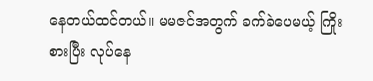နေတယ်ထင်တယ်။ မမဇင်အတွက် ခက်ခဲပေမယ့် ကြိုးစားပြီး လုပ်နေ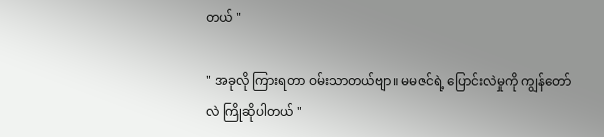တယ် "

" အခုလို ကြားရတာ ဝမ်းသာတယ်ဗျာ။ မမဇင်ရဲ့ ပြောင်းလဲမှုကို ကျွန်တော်လဲ ကြိုဆိုပါတယ် "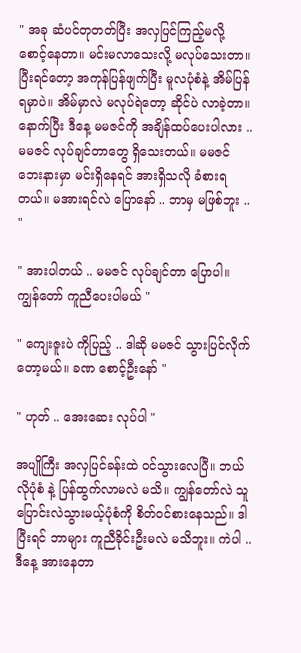" အခု ဆံပင်တုတတ်ပြီး အလှပြင်ကြည့်မလို့ စောင့်နေတာ။ မင်းမလာသေးလို့ မလုပ်သေးတာ။ ပြီးရင်တော့ အကုန်ပြန်ဖျက်ပြီး မူလပုံစံနဲ့ အိမ်ပြန်ရမှာပဲ။ အိမ်မှာလဲ မလုပ်ရဲတော့ ဆိုင်ပဲ လာခဲ့တာ။ နောက်ပြီး ဒီနေ့ မမဇင်ကို အချိန်ထပ်ပေးပါလား .. မမဇင် လုပ်ချင်တာတွေ ရှိသေးတယ်။ မမဇင် ဘေးနားမှာ မင်းရှိနေရင် အားရှိသလို ခံစားရတယ်။ မအားရင်လဲ ပြောနော် .. ဘာမှ မဖြစ်ဘူး .. "

" အားပါတယ် .. မမဇင် လုပ်ချင်တာ ပြောပါ။ ကျွန်တော် ကူညီပေးပါမယ် "

" ကျေးဇူးပဲ ကိုပြည့် .. ဒါဆို မမဇင် သွားပြင်လိုက်တော့မယ်။ ခဏ စောင့်ဦးနော် "

" ဟုတ် .. အေးဆေး လုပ်ပါ "

အပျိုကြီး အလှပြင်ခန်းထဲ ဝင်သွားလေပြီ။ ဘယ်လိုပုံစံ နဲ့ ပြန်ထွက်လာမလဲ မသိ။ ကျွန်တော်လဲ သူ ပြောင်းလဲသွားမယ့်ပုံစံကို စိတ်ဝင်စားနေသည်။ ဒါပြီးရင် ဘာများ ကူညီခိုင်းဦးမလဲ မသိဘူး။ ကဲပါ .. ဒီနေ့ အားနေတာ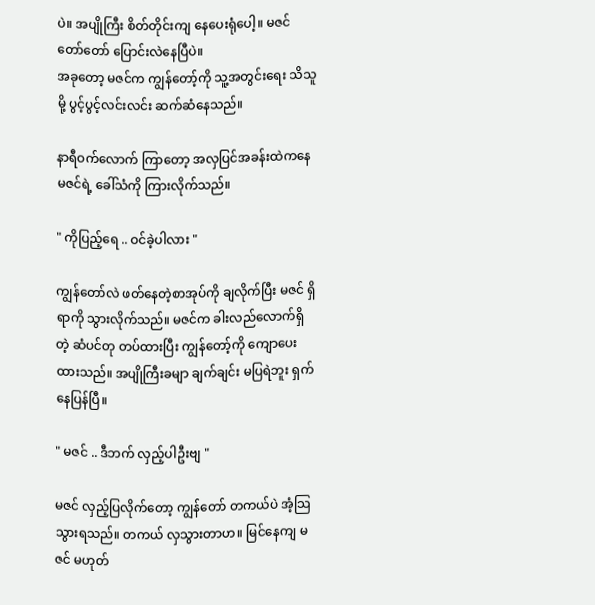ပဲ။ အပျိုကြီး စိတ်တိုင်းကျ နေပေးရုံပေါ့။ မဇင် တော်တော် ပြောင်းလဲနေပြီပဲ။
အခုတော့ မဇင်က ကျွန်တော့်ကို သူ့အတွင်းရေး သိသူမို့ ပွင့်ပွင့်လင်းလင်း ဆက်ဆံနေသည်။

နာရီဝက်လောက် ကြာတော့ အလှပြင်အခန်းထဲကနေ မဇင်ရဲ့ ခေါ်သံကို ကြားလိုက်သည်။

" ကိုပြည့်ရေ .. ဝင်ခဲ့ပါလား "

ကျွန်တော်လဲ ဖတ်နေတဲ့စာအုပ်ကို ချလိုက်ပြီး မဇင် ရှိရာကို သွားလိုက်သည်။ မဇင်က ခါးလည်လောက်ရှိတဲ့ ဆံပင်တု တပ်ထားပြီး ကျွန်တော့်ကို ကျောပေးထားသည်။ အပျိုကြီးခမျာ ချက်ချင်း မပြရဲဘူး ရှက်နေပြန်ပြီ။

" မဇင် .. ဒီဘက် လှည့်ပါဦးဗျ "

မဇင် လှည့်ပြလိုက်တော့ ကျွန်တော် တကယ်ပဲ အံ့သြသွားရသည်။ တကယ် လှသွားတာဟ။ မြင်နေကျ မဇင် မဟုတ်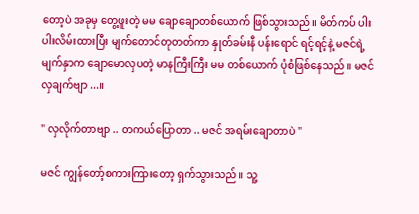တော့ပဲ အခုမှ တွေ့ဖူးတဲ့ မမ ချောချောတစ်ယောက် ဖြစ်သွားသည်။ မိတ်ကပ် ပါးပါးလိမ်းထားပြီး မျက်တောင်တုတတ်ကာ နှုတ်ခမ်းနီ ပန်းရောင် ရင့်ရင့်နဲ့ မဇင်ရဲ့ မျက်နှာက ချောမောလှပတဲ့ မာနကြီးကြီး မမ တစ်ယောက် ပုံစံဖြစ်နေသည်။ မဇင် လှချက်ဗျာ ...။

" လှလိုက်တာဗျာ .. တကယ်ပြောတာ .. မဇင် အရမ်းချောတာပဲ "

မဇင် ကျွန်တော့်စကားကြားတော့ ရှက်သွားသည်။ သူ့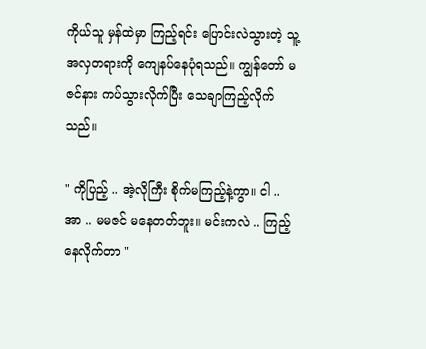ကိုယ်သူ မှန်ထဲမှာ ကြည့်ရင်း ပြောင်းလဲသွားတဲ့ သူ့အလှတရားကို ကျေနပ်နေပုံရသည်။ ကျွန်တော် မဇင်နား ကပ်သွားလိုက်ပြီး သေချာကြည့်လိုက်သည်။

" ကိုပြည့် .. အဲ့လိုကြီး စိုက်မကြည့်နဲ့ကွာ။ ငါ .. အာ .. မမဇင် မနေတတ်ဘူး။ မင်းကလဲ .. ကြည့်နေလိုက်တာ "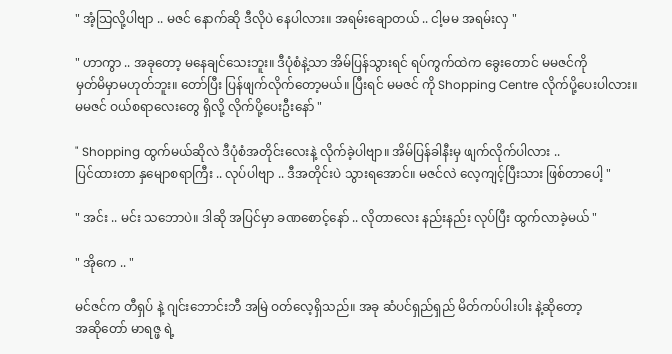" အံ့သြလို့ပါဗျာ .. မဇင် နောက်ဆို ဒီလိုပဲ နေပါလား။ အရမ်းချောတယ် .. ငါ့မမ အရမ်းလှ "

" ဟာကွာ .. အခုတော့ မနေချင်သေးဘူး။ ဒီပုံစံနဲ့သာ အိမ်ပြန်သွားရင် ရပ်ကွက်ထဲက ခွေးတောင် မမဇင်ကို
မှတ်မိမှာမဟုတ်ဘူး။ တော်ပြီး ပြန်ဖျက်လိုက်တော့မယ်။ ပြီးရင် မမဇင် ကို Shopping Centre လိုက်ပို့ပေးပါလား။ မမဇင် ဝယ်စရာလေးတွေ ရှိလို့ လိုက်ပို့ပေးဦးနော် "

" Shopping ထွက်မယ်ဆိုလဲ ဒီပုံစံအတိုင်းလေးနဲ့ လိုက်ခဲ့ပါဗျာ။ အိမ်ပြန်ခါနီးမှ ဖျက်လိုက်ပါလား ..
ပြင်ထားတာ နှမျောစရာကြီး .. လုပ်ပါဗျာ .. ဒီအတိုင်းပဲ သွားရအောင်။ မဇင်လဲ လေ့ကျင့်ပြီးသား ဖြစ်တာပေါ့ "

" အင်း .. မင်း သဘောပဲ။ ဒါဆို အပြင်မှာ ခဏစောင့်နော် .. လိုတာလေး နည်းနည်း လုပ်ပြီး ထွက်လာခဲ့မယ် "

" အိုကေ .. "

မင်ဇင်က တီရှပ် နဲ့ ဂျင်းဘောင်းဘီ အမြဲ ဝတ်လေ့ရှိသည်။ အခု ဆံပင်ရှည်ရှည် မိတ်ကပ်ပါးပါး နဲ့ဆိုတော့
အဆိုတော် မာရဇ္ဖ ရဲ့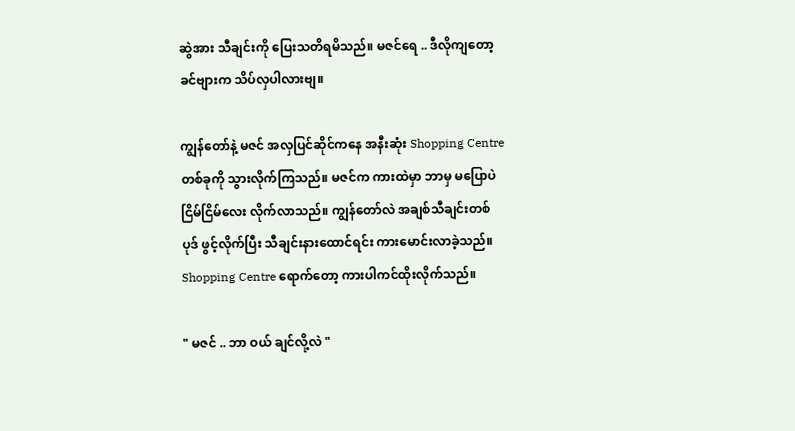ဆွဲအား သီချင်းကို ပြေးသတိရမိသည်။ မဇင်ရေ .. ဒီလိုကျတော့ ခင်ဗျားက သိပ်လှပါလားဗျ။

ကျွန်တော်နဲ့ မဇင် အလှပြင်ဆိုင်ကနေ အနီးဆုံး Shopping Centre တစ်ခုကို သွားလိုက်ကြသည်။ မဇင်က ကားထဲမှာ ဘာမှ မပြောပဲ ငြိမ်ငြိမ်လေး လိုက်လာသည်။ ကျွန်တော်လဲ အချစ်သီချင်းတစ်ပုဒ် ဖွင့်လိုက်ပြီး သီချင်းနားထောင်ရင်း ကားမောင်းလာခဲ့သည်။ Shopping Centre ရောက်တော့ ကားပါကင်ထိုးလိုက်သည်။

" မဇင် .. ဘာ ဝယ် ချင်လို့လဲ "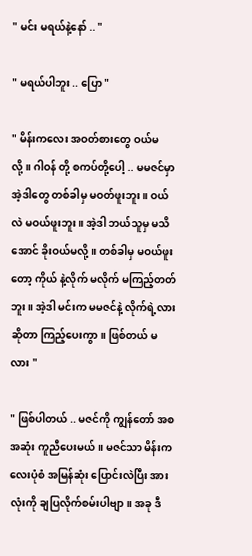" မင်း မရယ်နဲ့နော် .. "

" မရယ်ပါဘူး .. ပြော "

" မိန်းကလေး အဝတ်စားတွေ ဝယ်မလို့။ ဂါဝန် တို့ စကပ်တို့ပေါ့ .. မမဇင်မှာ အဲ့ဒါတွေ တစ်ခါမှ မဝတ်ဖူးဘူး။ ဝယ်လဲ မဝယ်ဖူးဘူး။ အဲ့ဒါ ဘယ်သူမှ မသိအောင် ခိုးဝယ်မလို့။ တစ်ခါမှ မဝယ်ဖူးတော့ ကိုယ် နဲ့လိုက် မလိုက် မကြည့်တတ်ဘူး။ အဲ့ဒါ မင်းက မမဇင်နဲ့ လိုက်ရဲ့လားဆိုတာ ကြည့်ပေးကွာ။ ဖြစ်တယ် မလား "

" ဖြစ်ပါတယ် .. မဇင်ကို ကျွန်တော် အစအဆုံး ကူညီပေးမယ်။ မဇင်သာ မိန်းကလေးပုံစံ အမြန်ဆုံး ပြောင်းလဲပြီး အားလုံးကို ချပြလိုက်စမ်းပါဗျာ။ အခု ဒီ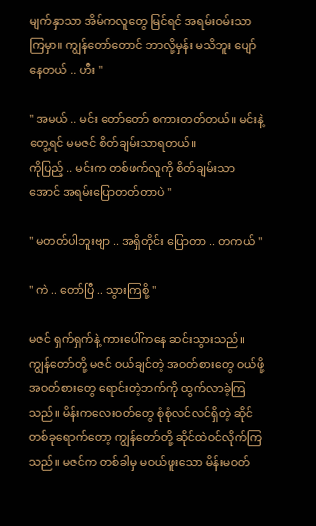မျက်နှာသာ အိမ်ကလူတွေ မြင်ရင် အရမ်းဝမ်းသာကြမှာ။ ကျွန်တော်တောင် ဘာလို့မှန်း မသိဘူး ပျော်နေတယ် .. ဟီး "

" အမယ် .. မင်း တော်တော် စကားတတ်တယ်။ မင်းနဲ့တွေ့ရင် မမဇင် စိတ်ချမ်းသာရတယ်။
ကိုပြည့် .. မင်းက တစ်ဖက်လူကို စိတ်ချမ်းသာအောင် အရမ်းပြောတတ်တာပဲ "

" မတတ်ပါဘူးဗျာ .. အရှိတိုင်း ပြောတာ .. တကယ် "

" ကဲ .. တော်ပြီ .. သွားကြစို့ "

မဇင် ရှက်ရှက်နဲ့ ကားပေါ်ကနေ ဆင်းသွားသည်။ ကျွန်တော်တို့ မဇင် ဝယ်ချင်တဲ့ အဝတ်စားတွေ ဝယ်ဖို့ အဝတ်စားတွေ ရောင်းတဲ့ဘက်ကို ထွက်လာခဲ့ကြသည်။ မိန်းကလေးဝတ်တွေ စုံစုံလင်လင်ရှိတဲ့ ဆိုင်တစ်ခုရောက်တော့ ကျွန်တော်တို့ ဆိုင်ထဲဝင်လိုက်ကြသည်။ မဇင်က တစ်ခါမှ မဝယ်ဖူးသော မိန်းမဝတ်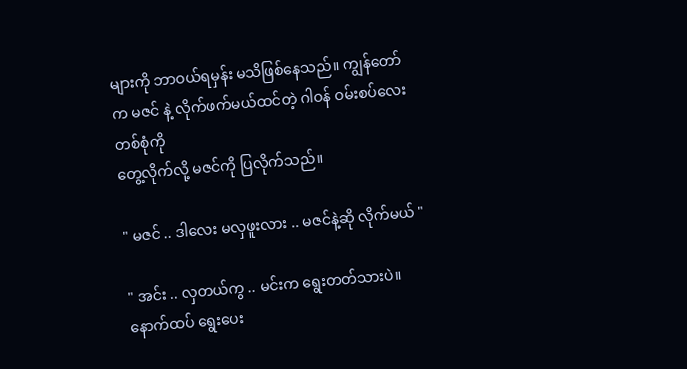များကို ဘာဝယ်ရမှန်း မသိဖြစ်နေသည်။ ကျွန်တော်က မဇင် နဲ့ လိုက်ဖက်မယ်ထင်တဲ့ ဂါဝန် ဝမ်းစပ်လေး တစ်စုံကို
တွေ့လိုက်လို့ မဇင်ကို ပြလိုက်သည်။

" မဇင် .. ဒါလေး မလှဖူးလား .. မဇင်နဲ့ဆို လိုက်မယ် "

" အင်း .. လှတယ်ကွ .. မင်းက ရွေးတတ်သားပဲ။ နောက်ထပ် ရွေးပေး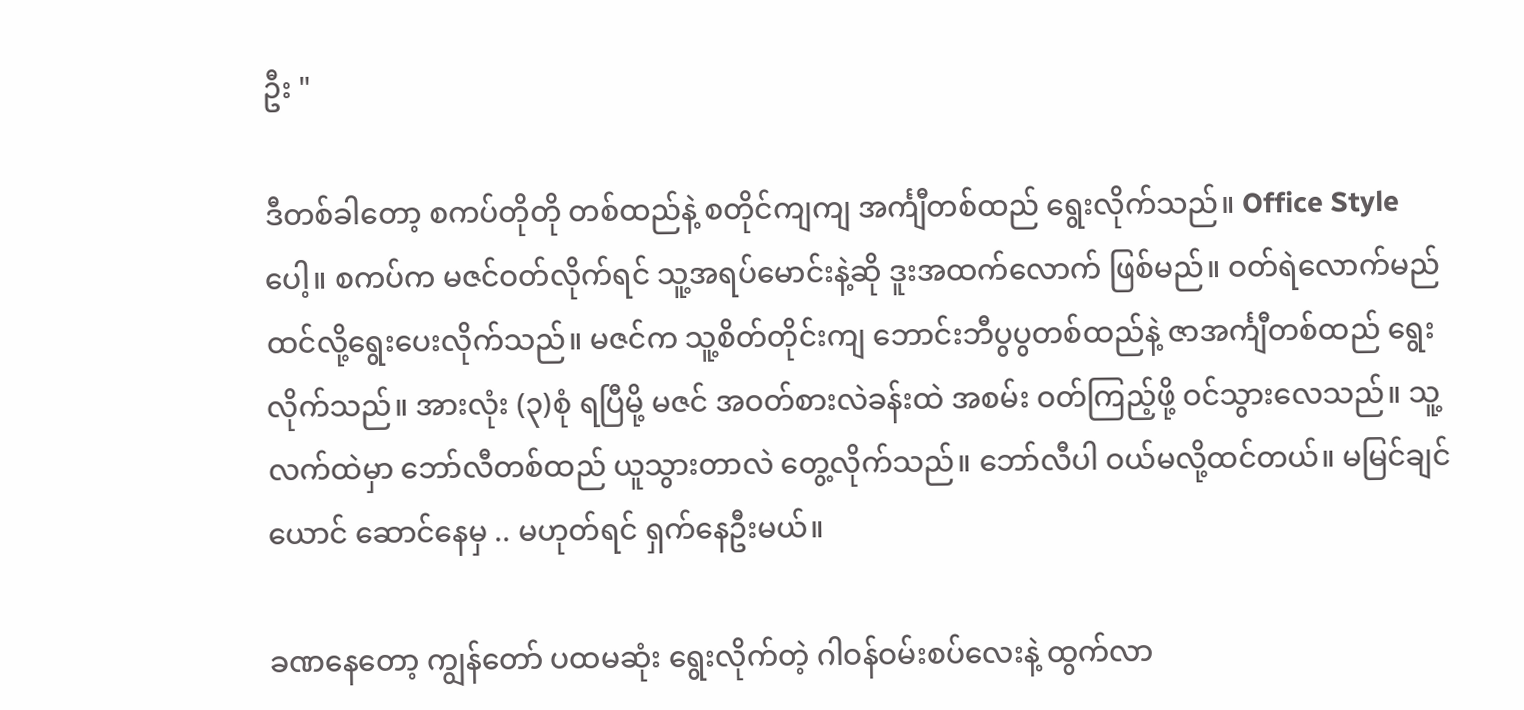ဦး "

ဒီတစ်ခါတော့ စကပ်တိုတို တစ်ထည်နဲ့ စတိုင်ကျကျ အင်္ကျီတစ်ထည် ရွေးလိုက်သည်။ Office Style ပေါ့။ စကပ်က မဇင်ဝတ်လိုက်ရင် သူ့အရပ်မောင်းနဲ့ဆို ဒူးအထက်လောက် ဖြစ်မည်။ ဝတ်ရဲလောက်မည်ထင်လို့ရွေးပေးလိုက်သည်။ မဇင်က သူ့စိတ်တိုင်းကျ ဘောင်းဘီပွပွတစ်ထည်နဲ့ ဇာအင်္ကျီတစ်ထည် ရွေးလိုက်သည်။ အားလုံး (၃)စုံ ရပြီမို့ မဇင် အဝတ်စားလဲခန်းထဲ အစမ်း ဝတ်ကြည့်ဖို့ ဝင်သွားလေသည်။ သူ့လက်ထဲမှာ ဘော်လီတစ်ထည် ယူသွားတာလဲ တွေ့လိုက်သည်။ ဘော်လီပါ ဝယ်မလို့ထင်တယ်။ မမြင်ချင်ယောင် ဆောင်နေမှ .. မဟုတ်ရင် ရှက်နေဦးမယ်။

ခဏနေတော့ ကျွန်တော် ပထမဆုံး ရွေးလိုက်တဲ့ ဂါဝန်ဝမ်းစပ်လေးနဲ့ ထွက်လာ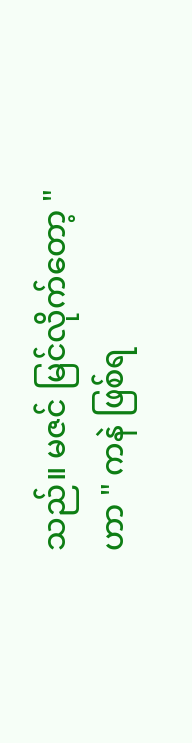သည်။ မဇင် မြင်လိုက်တော့ " ဟာ " ကနဲ ဖြစ်ရ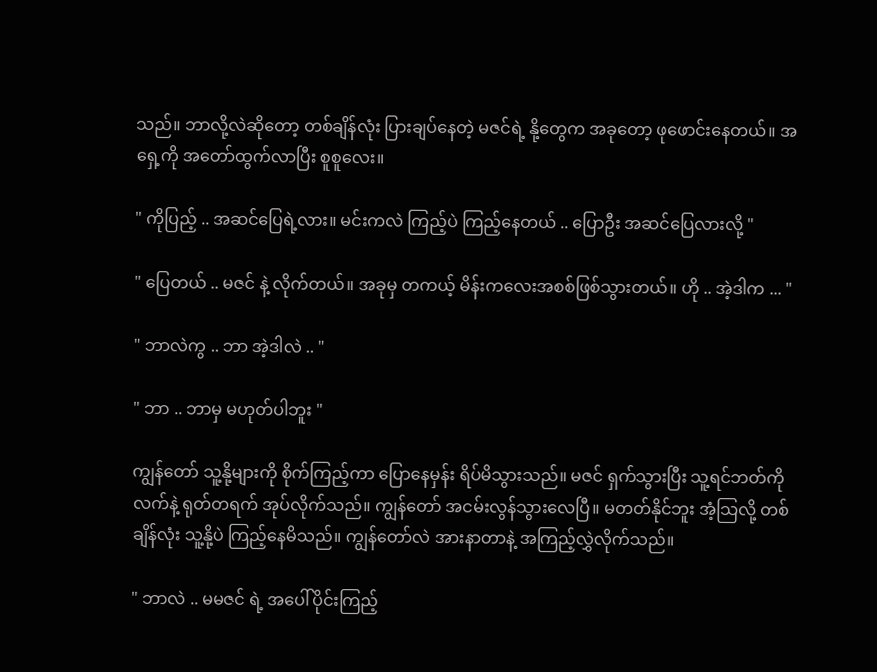သည်။ ဘာလို့လဲဆိုတော့ တစ်ချိန်လုံး ပြားချပ်နေတဲ့ မဇင်ရဲ့ နို့တွေက အခုတော့ ဖုဖောင်းနေတယ်။ အရှေ့ကို အတော်ထွက်လာပြီး စူစူလေး။

" ကိုပြည့် .. အဆင်ပြေရဲ့လား။ မင်းကလဲ ကြည့်ပဲ ကြည့်နေတယ် .. ပြောဦး အဆင်ပြေလားလို့ "

" ပြေတယ် .. မဇင် နဲ့ လိုက်တယ်။ အခုမှ တကယ့် မိန်းကလေးအစစ်ဖြစ်သွားတယ်။ ဟို .. အဲ့ဒါက ... "

" ဘာလဲကွ .. ဘာ အဲ့ဒါလဲ .. "

" ဘာ .. ဘာမှ မဟုတ်ပါဘူး "

ကျွန်တော် သူ့နို့များကို စိုက်ကြည့်ကာ ပြောနေမှန်း ရိပ်မိသွားသည်။ မဇင် ရှက်သွားပြီး သူ့ရင်ဘတ်ကို လက်နဲ့ ရုတ်တရက် အုပ်လိုက်သည်။ ကျွန်တော် အငမ်းလွန်သွားလေပြီ။ မတတ်နိုင်ဘူး အံ့သြလို့ တစ်ချိန်လုံး သူ့နို့ပဲ ကြည့်နေမိသည်။ ကျွန်တော်လဲ အားနာတာနဲ့ အကြည့်လွှဲလိုက်သည်။

" ဘာလဲ .. မမဇင် ရဲ့ အပေါ်ပိုင်းကြည့်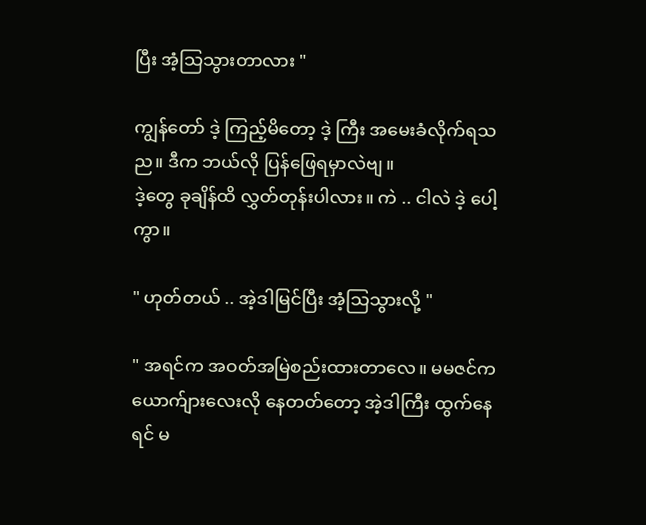ပြီး အံ့သြသွားတာလား "

ကျွန်တော် ဒဲ့ ကြည့်မိတော့ ဒဲ့ ကြီး အမေးခံလိုက်ရသည။ ဒီက ဘယ်လို ပြန်ဖြေရမှာလဲဗျ။
ဒဲ့တွေ ခုချိန်ထိ လွှတ်တုန်းပါလား။ ကဲ .. ငါလဲ ဒဲ့ ပေါ့ကွာ။

" ဟုတ်တယ် .. အဲ့ဒါမြင်ပြီး အံ့သြသွားလို့ "

" အရင်က အဝတ်အမြဲစည်းထားတာလေ။ မမဇင်က ယောက်ျားလေးလို နေတတ်တော့ အဲ့ဒါကြီး ထွက်နေရင် မ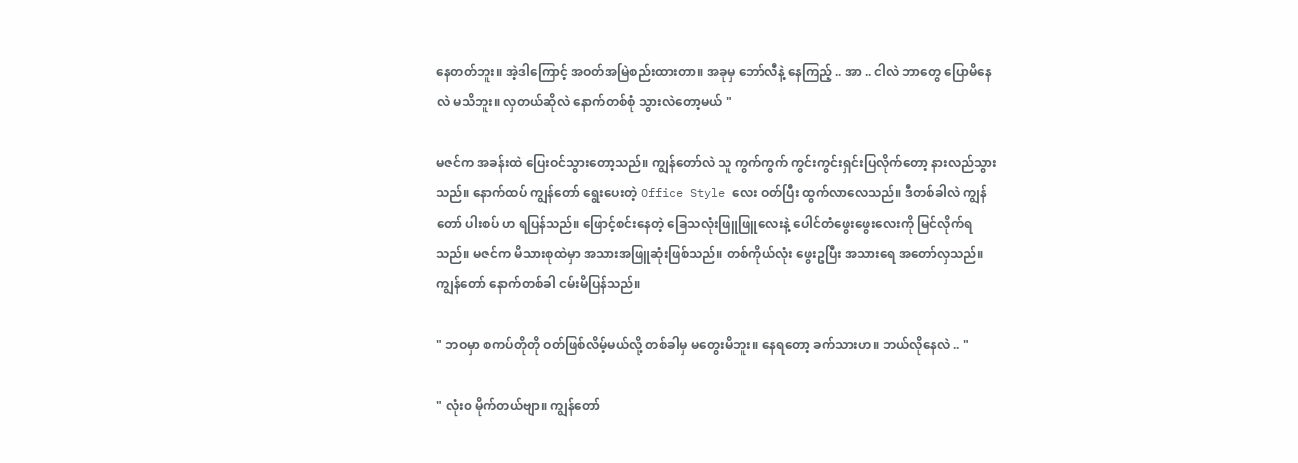နေတတ်ဘူး။ အဲ့ဒါကြောင့် အဝတ်အမြဲစည်းထားတာ။ အခုမှ ဘော်လီနဲ့ နေကြည့် .. အာ .. ငါလဲ ဘာတွေ ပြောမိနေလဲ မသိဘူး။ လှတယ်ဆိုလဲ နောက်တစ်စုံ သွားလဲတော့မယ် "

မဇင်က အခန်းထဲ ပြေးဝင်သွားတော့သည်။ ကျွန်တော်လဲ သူ ကွက်ကွက် ကွင်းကွင်းရှင်းပြလိုက်တော့ နားလည်သွားသည်။ နောက်ထပ် ကျွန်တော် ရွေးပေးတဲ့ Office Style လေး ဝတ်ပြီး ထွက်လာလေသည်။ ဒီတစ်ခါလဲ ကျွန်တော် ပါးစပ် ဟ ရပြန်သည်။ ဖြောင့်စင်းနေတဲ့ ခြေသလုံးဖြူဖြူလေးနဲ့ ပေါင်တံဖွေးဖွေးလေးကို မြင်လိုက်ရသည်။ မဇင်က မိသားစုထဲမှာ အသားအဖြူဆုံးဖြစ်သည်။ တစ်ကိုယ်လုံး ဖွေးဥပြီး အသားရေ အတော်လှသည်။ ကျွန်တော် နောက်တစ်ခါ ငမ်းမိပြန်သည်။

" ဘဝမှာ စကပ်တိုတို ဝတ်ဖြစ်လိမ့်မယ်လို့ တစ်ခါမှ မတွေးမိဘူး။ နေရတော့ ခက်သားဟ။ ဘယ်လိုနေလဲ .. "

" လုံး၀ မိုက်တယ်ဗျာ။ ကျွန်တော်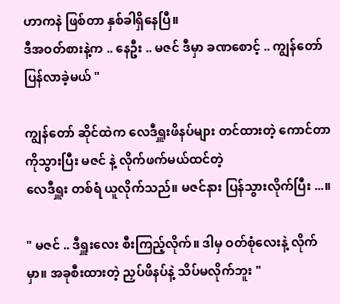ဟာကနဲ ဖြစ်တာ နှစ်ခါရှိနေပြီ။
ဒီအဝတ်စားနဲ့က .. နေဦး .. မဇင် ဒီမှာ ခဏစောင့် .. ကျွန်တော် ပြန်လာခဲ့မယ် "

ကျွန်တော် ဆိုင်ထဲက လေဒီရှူးဖိနပ်များ တင်ထားတဲ့ ကောင်တာကိုသွားပြီး မဇင် နဲ့ လိုက်ဖက်မယ်ထင်တဲ့
လေဒီရှူး တစ်ရံ ယူလိုက်သည်။ မဇင်နား ပြန်သွားလိုက်ပြီး ...။

" မဇင် .. ဒီရှူးလေး စီးကြည့်လိုက်။ ဒါမှ ဝတ်စုံလေးနဲ့ လိုက်မှာ။ အခုစီးထားတဲ့ ညှပ်ဖိနပ်နဲ့ သိပ်မလိုက်ဘူး "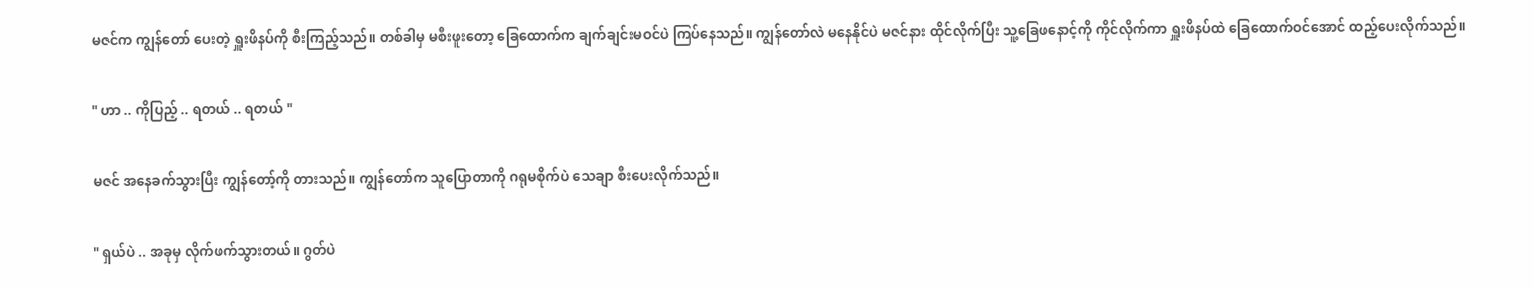မဇင်က ကျွန်တော် ပေးတဲ့ ရှူးဖိနပ်ကို စီးကြည့်သည်။ တစ်ခါမှ မစီးဖူးတော့ ခြေထောက်က ချက်ချင်းမဝင်ပဲ ကြပ်နေသည်။ ကျွန်တော်လဲ မနေနိုင်ပဲ မဇင်နား ထိုင်လိုက်ပြီး သူ့ခြေဖနောင့်ကို ကိုင်လိုက်ကာ ရှူးဖိနပ်ထဲ ခြေထောက်ဝင်အောင် ထည့်ပေးလိုက်သည်။

" ဟာ .. ကိုပြည့် .. ရတယ် .. ရတယ် "

မဇင် အနေခက်သွားပြီး ကျွန်တော့်ကို တားသည်။ ကျွန်တော်က သူပြောတာကို ဂရုမစိုက်ပဲ သေချာ စီးပေးလိုက်သည်။

" ရှယ်ပဲ .. အခုမှ လိုက်ဖက်သွားတယ်။ ဂွတ်ပဲ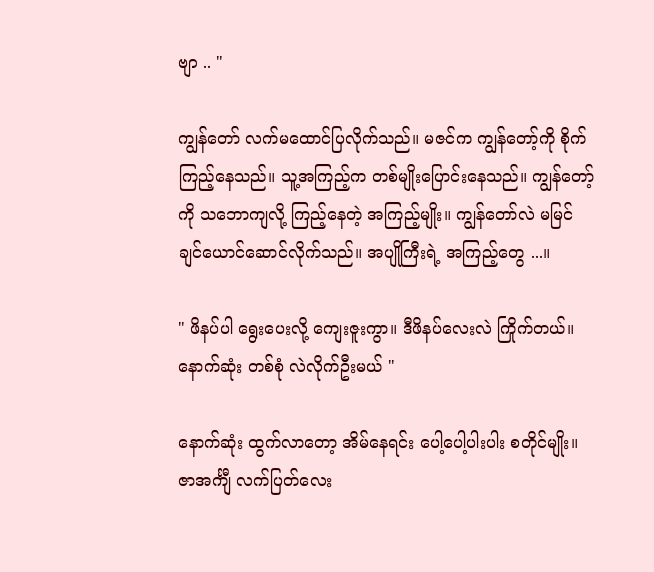ဗျာ .. "

ကျွန်တော် လက်မထောင်ပြလိုက်သည်။ မဇင်က ကျွန်တော့်ကို စိုက်ကြည့်နေသည်။ သူ့အကြည့်က တစ်မျိုးပြောင်းနေသည်။ ကျွန်တော့်ကို သဘောကျလို့ ကြည့်နေတဲ့ အကြည့်မျိုး။ ကျွန်တော်လဲ မမြင်ချင်ယောင်ဆောင်လိုက်သည်။ အပျိုကြီးရဲ့ အကြည့်တွေ ...။

" ဖိနပ်ပါ ရွေးပေးလို့ ကျေးဇူးကွာ။ ဒီဖိနပ်လေးလဲ ကြိုက်တယ်။ နောက်ဆုံး တစ်စုံ လဲလိုက်ဦးမယ် "

နောက်ဆုံး ထွက်လာတော့ အိမ်နေရင်း ပေါ့ပေါ့ပါးပါး စတိုင်မျိုး။ ဇာအင်္ကျီ လက်ပြတ်လေး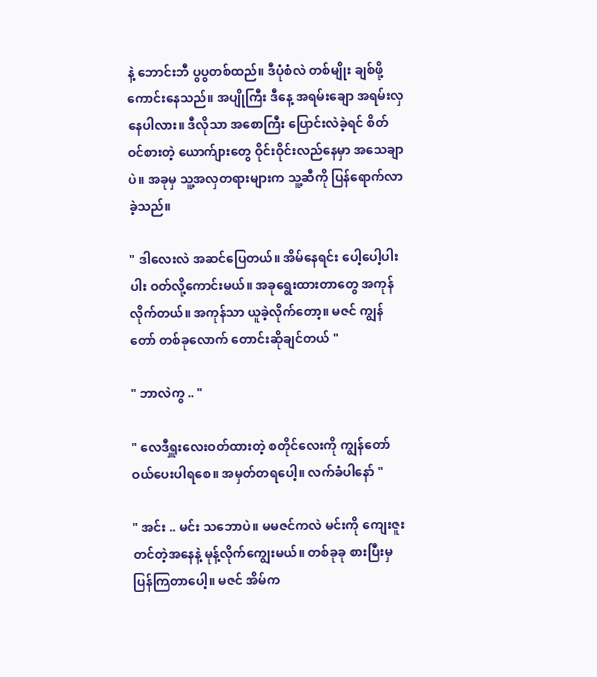နဲ့ ဘောင်းဘီ ပွပွတစ်ထည်။ ဒီပုံစံလဲ တစ်မျိုး ချစ်ဖို့ကောင်းနေသည်။ အပျိုကြီး ဒီနေ့ အရမ်းချော အရမ်းလှနေပါလား။ ဒီလိုသာ အစောကြီး ပြောင်းလဲခဲ့ရင် စိတ်ဝင်စားတဲ့ ယောက်ျားတွေ ဝိုင်းဝိုင်းလည်နေမှာ အသေချာပဲ။ အခုမှ သူ့အလှတရားများက သူ့ဆီကို ပြန်ရောက်လာခဲ့သည်။

" ဒါလေးလဲ အဆင်ပြေတယ်။ အိမ်နေရင်း ပေါ့ပေါ့ပါးပါး ဝတ်လို့ကောင်းမယ်။ အခုရွေးထားတာတွေ အကုန်လိုက်တယ်။ အကုန်သာ ယူခဲ့လိုက်တော့။ မဇင် ကျွန်တော် တစ်ခုလောက် တောင်းဆိုချင်တယ် "

" ဘာလဲကွ .. "

" လေဒီရှူးလေးဝတ်ထားတဲ့ စတိုင်လေးကို ကျွန်တော် ဝယ်ပေးပါရစေ။ အမှတ်တရပေါ့။ လက်ခံပါနော် "

" အင်း .. မင်း သဘောပဲ။ မမဇင်ကလဲ မင်းကို ကျေးဇူးတင်တဲ့အနေနဲ့ မုန့်လိုက်ကျွေးမယ်။ တစ်ခုခု စားပြီးမှ ပြန်ကြတာပေါ့။ မဇင် အိမ်က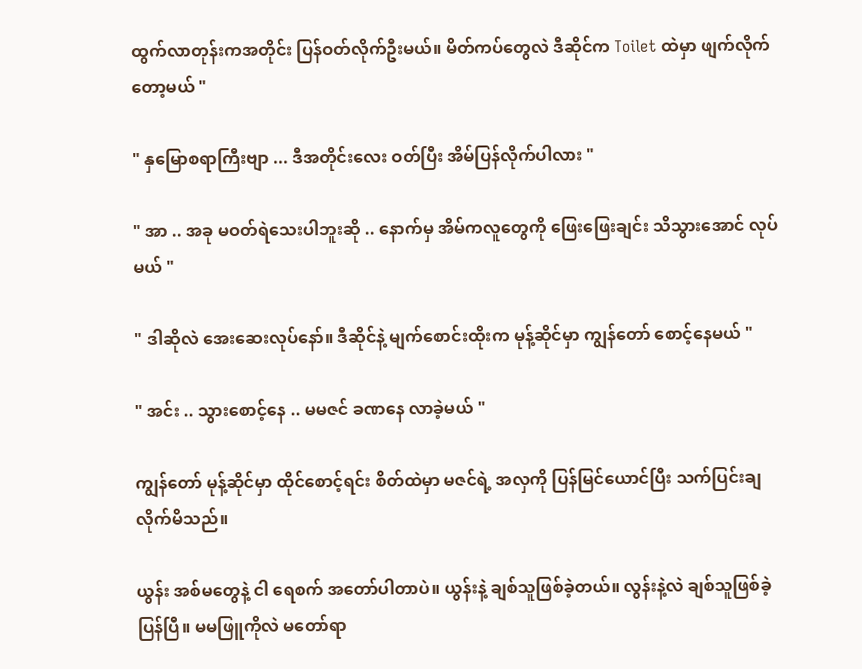ထွက်လာတုန်းကအတိုင်း ပြန်ဝတ်လိုက်ဦးမယ်။ မိတ်ကပ်တွေလဲ ဒီဆိုင်က Toilet ထဲမှာ ဖျက်လိုက်တော့မယ် "

" နှမြောစရာကြီးဗျာ ... ဒီအတိုင်းလေး ဝတ်ပြီး အိမ်ပြန်လိုက်ပါလား "

" အာ .. အခု မဝတ်ရဲသေးပါဘူးဆို .. နောက်မှ အိမ်ကလူတွေကို ဖြေးဖြေးချင်း သိသွားအောင် လုပ်မယ် "

" ဒါဆိုလဲ အေးဆေးလုပ်နော်။ ဒီဆိုင်နဲ့ မျက်စောင်းထိုးက မုန့်ဆိုင်မှာ ကျွန်တော် စောင့်နေမယ် "

" အင်း .. သွားစောင့်နေ .. မမဇင် ခဏနေ လာခဲ့မယ် "

ကျွန်တော် မုန့်ဆိုင်မှာ ထိုင်စောင့်ရင်း စိတ်ထဲမှာ မဇင်ရဲ့ အလှကို ပြန်မြင်ယောင်ပြီး သက်ပြင်းချလိုက်မိသည်။

ယွန်း အစ်မတွေနဲ့ ငါ ရေစက် အတော်ပါတာပဲ။ ယွန်းနဲ့ ချစ်သူဖြစ်ခဲ့တယ်။ လွန်းနဲ့လဲ ချစ်သူဖြစ်ခဲ့ပြန်ပြီ။ မမဖြူကိုလဲ မတော်ရာ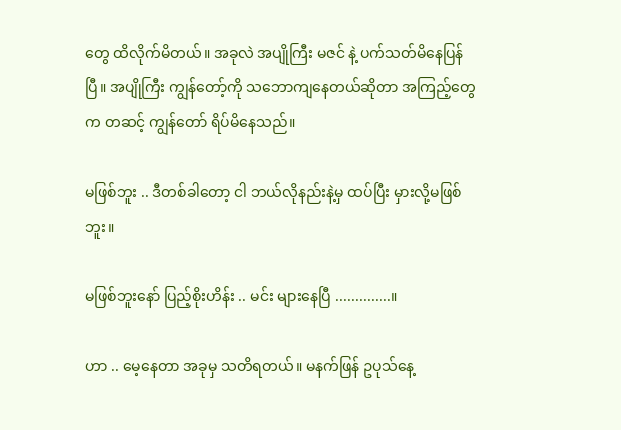တွေ ထိလိုက်မိတယ်။ အခုလဲ အပျိုကြီး မဇင် နဲ့ ပက်သတ်မိနေပြန်ပြီ။ အပျိုကြီး ကျွန်တော့်ကို သဘောကျနေတယ်ဆိုတာ အကြည့်တွေက တဆင့် ကျွန်တော် ရိပ်မိနေသည်။

မဖြစ်ဘူး .. ဒီတစ်ခါတော့ ငါ ဘယ်လိုနည်းနဲ့မှ ထပ်ပြီး မှားလို့မဖြစ်ဘူး။

မဖြစ်ဘူးနော် ပြည့်စိုးဟိန်း .. မင်း များနေပြီ ..............။

ဟာ .. မေ့နေတာ အခုမှ သတိရတယ်။ မနက်ဖြန် ဥပုသ်နေ့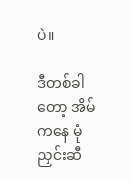ပဲ။

ဒီတစ်ခါတော့ အိမ်ကနေ မုံညှင်းဆီ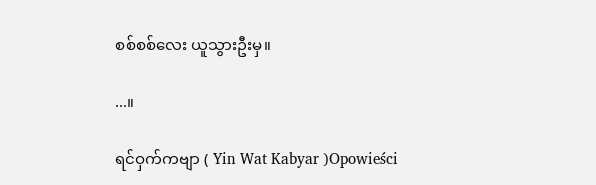စစ်စစ်လေး ယူသွားဦးမှ။

...။

ရင်ဝှက်ကဗျာ ( Yin Wat Kabyar )Opowieści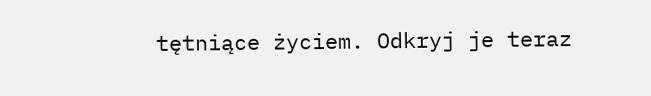tętniące życiem. Odkryj je teraz